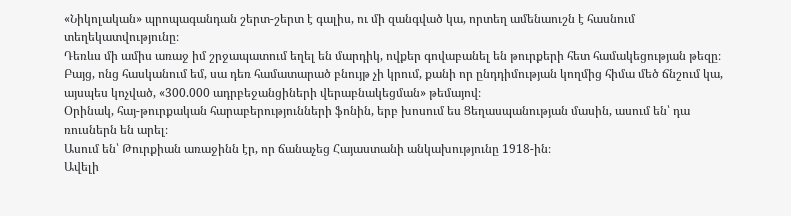«Նիկոլական» պրոպագանդան շերտ-շերտ է գալիս, ու մի զանգված կա, որտեղ ամենաուշն է հասնում տեղեկատվությունը։
Դեռևս մի ամիս առաջ իմ շրջապատում եղել են մարդիկ, ովքեր գովաբանել են թուրքերի հետ համակեցության թեզը։
Բայց, ոնց հասկանում եմ, սա դեռ համատարած բնույթ չի կրում, քանի որ ընդդիմության կողմից հիմա մեծ ճնշում կա, այսպես կոչված, «300.000 ադրբեջանցիների վերաբնակեցման» թեմայով։
Օրինակ, հայ-թուրքական հարաբերությունների ֆոնին, երբ խոսում ես Ցեղասպանության մասին, ասում են՝ դա ռուսներն են արել։
Ասում են՝ Թուրքիան առաջինն էր, որ ճանաչեց Հայաստանի անկախությունը 1918-ին։
Ավելի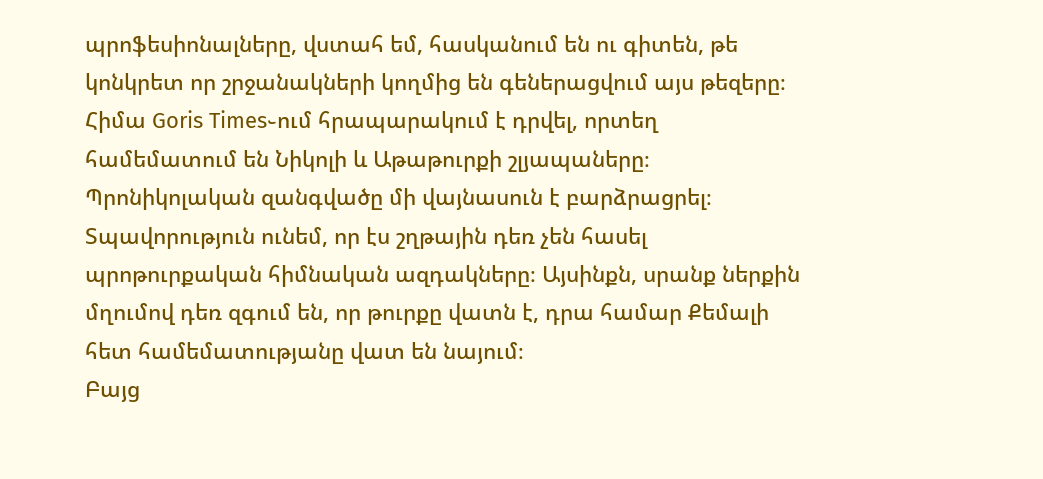պրոֆեսիոնալները, վստահ եմ, հասկանում են ու գիտեն, թե կոնկրետ որ շրջանակների կողմից են գեներացվում այս թեզերը։
Հիմա Goris Times֊ում հրապարակում է դրվել, որտեղ համեմատում են Նիկոլի և Աթաթուրքի շլյապաները։ Պրոնիկոլական զանգվածը մի վայնասուն է բարձրացրել։
Տպավորություն ունեմ, որ էս շղթային դեռ չեն հասել պրոթուրքական հիմնական ազդակները։ Այսինքն, սրանք ներքին մղումով դեռ զգում են, որ թուրքը վատն է, դրա համար Քեմալի հետ համեմատությանը վատ են նայում։
Բայց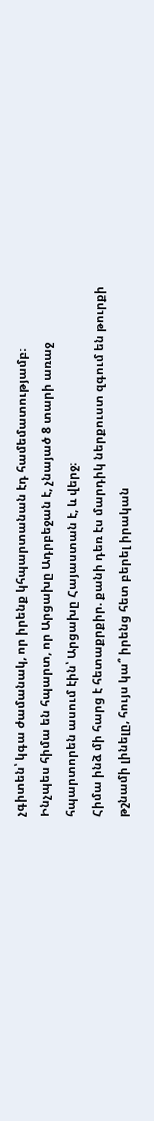չգիտեն՝ կգա ժամանակ, որ իրենք կհպարտանան էդ համեմատությամբ։
Ինչպես հիմա են հպարտ, որ Արցախը Ադրբեջան է, չնայած 8 տարի առաջ հպարտորեն ասում էին՝ Արցախը Հայաստան է, և վերջ։
Հիմա ինձ մի հարց է հետաքրքիր. քանի դեռ էս մարդիկ ներքուստ զգում են թուրքի թշնամի լինելը, հույս կա՞ իրենց հետ բերել իրական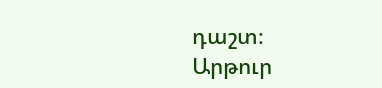դաշտ։
Արթուր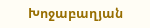Խոջաբաղյան